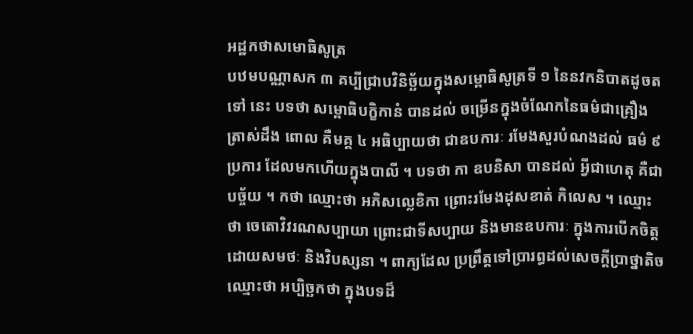អដ្ឋកថាសមោធិសូត្រ
បឋមបណ្ណាសក ៣ គប្បីជ្រាបវិនិច្ឆ័យក្នុងសម្ពោធិសូត្រទី ១ នៃនវកនិបាតដូចតទៅ នេះ បទថា សម្ពោធិបក្ខិកានំ បានដល់ ចម្រើនក្នុងចំណែកនៃធម៌ជាគ្រឿង ត្រាស់ដឹង ពោល គឺមគ្គ ៤ អធិប្បាយថា ជាឧបការៈ រមែងសួរបំណងដល់ ធម៌ ៩ ប្រការ ដែលមកហើយក្នុងបាលី ។ បទថា កា ឧបនិសា បានដល់ អ្វីជាហេតុ គឺជាបច្ច័យ ។ កថា ឈ្មោះថា អភិសល្លេខិកា ព្រោះរមែងដុសខាត់ កិលេស ។ ឈ្មោះថា ចេតោវិវរណសប្បាយា ព្រោះជាទីសប្បាយ និងមានឧបការៈ ក្នុងការបើកចិត្តដោយសមថៈ និងវិបស្សនា ។ ពាក្យដែល ប្រព្រឹត្តទៅប្រារព្ធដល់សេចក្តីប្រាថ្នាតិច ឈ្មោះថា អប្បិច្ឆកថា ក្នុងបទដ៏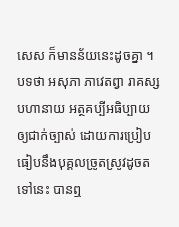សេស ក៏មានន័យនេះដូចគ្នា ។ បទថា អសុភា ភាវេតព្វា រាគស្ស បហានាយ អត្ថគប្បីអធិប្បាយ ឲ្យជាក់ច្បាស់ ដោយការប្រៀបធៀបនឹងបុគ្គលច្រូតស្រូវដូចតទៅនេះ បានឮ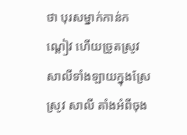ថា បុរសម្នាក់កាន់កណ្តៀវ ហើយច្រូតស្រូវសាលីទាំងឡាយក្នុងស្រែស្រូវ សាលី តាំងអំពីចុង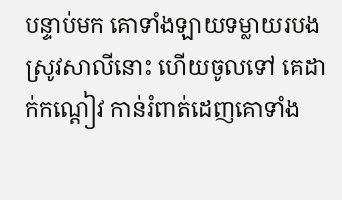បន្ទាប់មក គោទាំងឡាយទម្លាយរបងស្រូវសាលីនោះ ហើយចូលទៅ គេដាក់កណ្តៀវ កាន់រំពាត់ដេញគោទាំង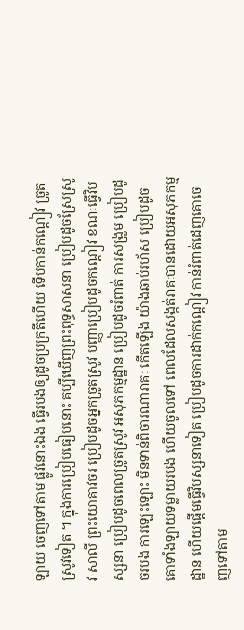ឡាយ ចេញទៅតាម ផ្លូវនោះឯង ធ្វើរបងឲ្យដូចប្រក្រតីហើយ ទើបកាន់កណ្តៀវ ច្រូតស្រូវទៀត ។ ក្នុងការប្រៀបធៀបនោះ គប្បីឃើញព្រះពុទ្ធសាសនា ប្រៀបដូចស្រែស្រូវ សាលី ព្រះយោគាវចរ ប្រៀបដូចអ្នកច្រូតស្រូវ បញ្ញាប្រៀបដូចកណ្តៀវ ខណៈធ្វើវិបស្សនា ប្រៀបដូចពេលច្រូតស្រូវ អសុភកម្មដ្ឋាន ប្រៀបដូចរំពាត់ ការសង្រួម ប្រៀបដូចរបង ការឡេះឡោះ មិនទាន់ពិចារណារាគៈ កើតឡើង យ៉ាងឆាប់រហ័ស ប្រៀបដូចគោទាំងឡាយទម្លាយរបង ហើយចូលទៅ ពេលដែលសង្កត់រាគៈបានដោយអសុភកម្មដ្ឋាន ហើយផ្តើមធ្វើវិបស្សនាទៀត ប្រៀបដូចការដាក់កណ្តៀវ កាន់រំពាត់ដេញគោចេញទៅតាម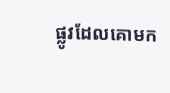ផ្លូវដែលគោមក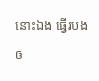នោះឯង ធ្វើរបងឲ